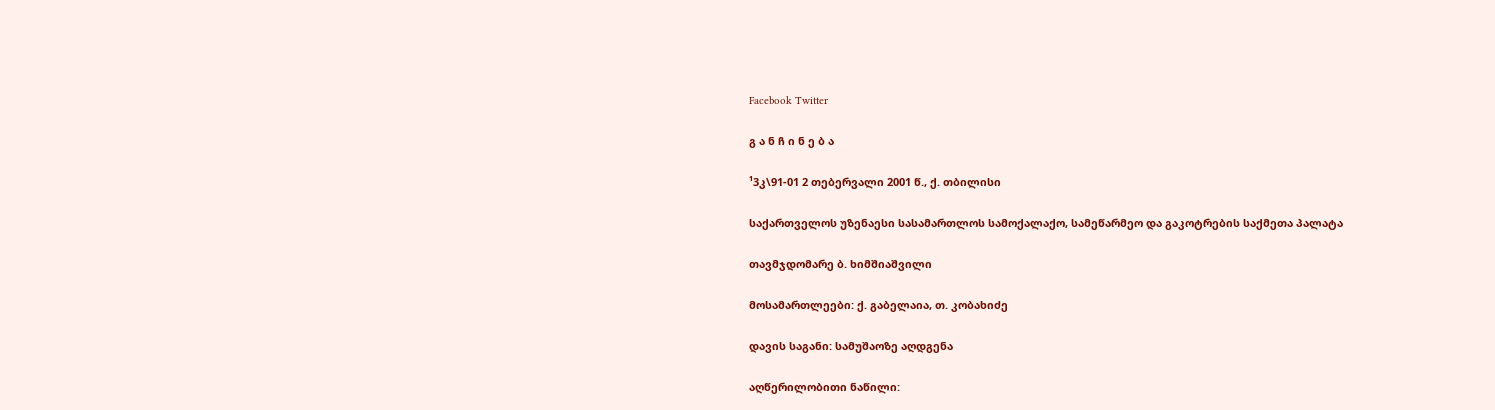Facebook Twitter

გ ა ნ ჩ ი ნ ე ბ ა

¹3კ\91-01 2 თებერვალი 2001 წ., ქ. თბილისი

საქართველოს უზენაესი სასამართლოს სამოქალაქო, სამეწარმეო და გაკოტრების საქმეთა პალატა

თავმჯდომარე ბ. ხიმშიაშვილი

მოსამართლეები: ქ. გაბელაია, თ. კობახიძე

დავის საგანი: სამუშაოზე აღდგენა

აღწერილობითი ნაწილი: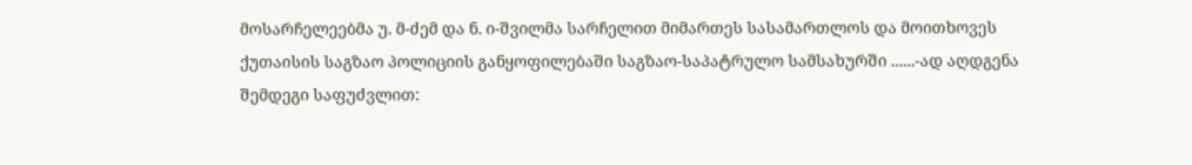მოსარჩელეებმა უ. მ-ძემ და ნ. ი-შვილმა სარჩელით მიმართეს სასამართლოს და მოითხოვეს ქუთაისის საგზაო პოლიციის განყოფილებაში საგზაო-საპატრულო სამსახურში ......-ად აღდგენა შემდეგი საფუძვლით: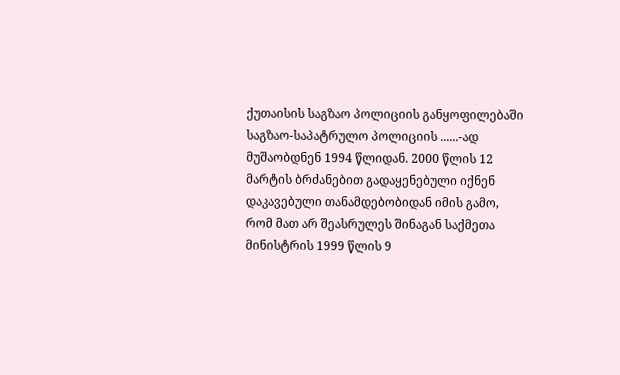ქუთაისის საგზაო პოლიციის განყოფილებაში საგზაო-საპატრულო პოლიციის ......-ად მუშაობდნენ 1994 წლიდან. 2000 წლის 12 მარტის ბრძანებით გადაყენებული იქნენ დაკავებული თანამდებობიდან იმის გამო, რომ მათ არ შეასრულეს შინაგან საქმეთა მინისტრის 1999 წლის 9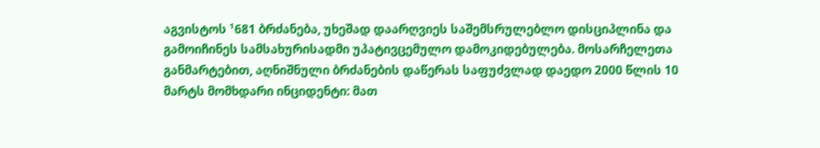აგვისტოს ¹681 ბრძანება, უხეშად დაარღვიეს საშემსრულებლო დისციპლინა და გამოიჩინეს სამსახურისადმი უპატივცემულო დამოკიდებულება. მოსარჩელეთა განმარტებით, აღნიშნული ბრძანების დაწერას საფუძვლად დაედო 2000 წლის 10 მარტს მომხდარი ინციდენტი: მათ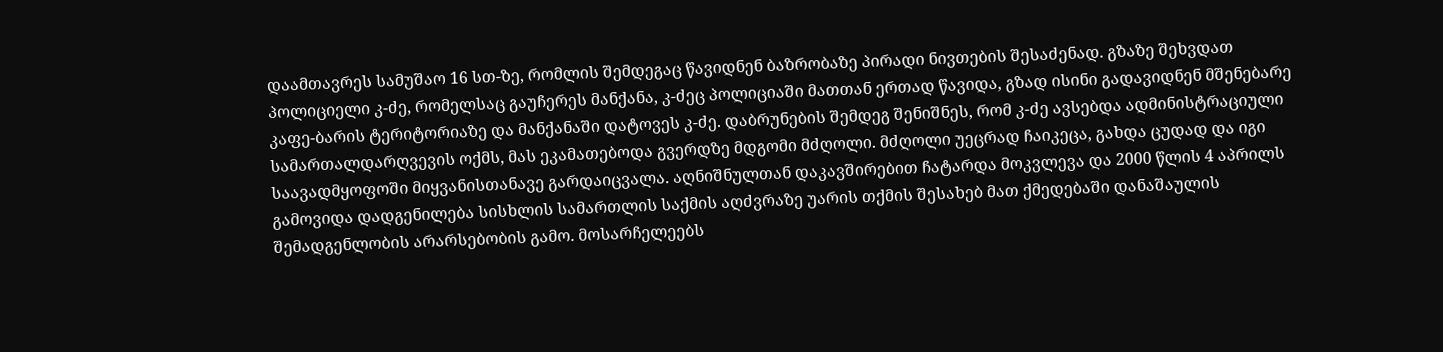დაამთავრეს სამუშაო 16 სთ-ზე, რომლის შემდეგაც წავიდნენ ბაზრობაზე პირადი ნივთების შესაძენად. გზაზე შეხვდათ პოლიციელი კ-ძე, რომელსაც გაუჩერეს მანქანა, კ-ძეც პოლიციაში მათთან ერთად წავიდა, გზად ისინი გადავიდნენ მშენებარე კაფე-ბარის ტერიტორიაზე და მანქანაში დატოვეს კ-ძე. დაბრუნების შემდეგ შენიშნეს, რომ კ-ძე ავსებდა ადმინისტრაციული სამართალდარღვევის ოქმს, მას ეკამათებოდა გვერდზე მდგომი მძღოლი. მძღოლი უეცრად ჩაიკეცა, გახდა ცუდად და იგი საავადმყოფოში მიყვანისთანავე გარდაიცვალა. აღნიშნულთან დაკავშირებით ჩატარდა მოკვლევა და 2000 წლის 4 აპრილს გამოვიდა დადგენილება სისხლის სამართლის საქმის აღძვრაზე უარის თქმის შესახებ მათ ქმედებაში დანაშაულის შემადგენლობის არარსებობის გამო. მოსარჩელეებს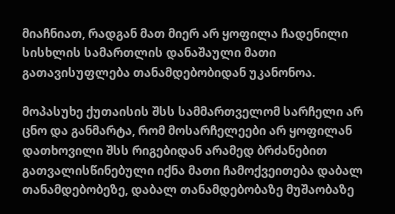მიაჩნიათ, რადგან მათ მიერ არ ყოფილა ჩადენილი სისხლის სამართლის დანაშაული მათი გათავისუფლება თანამდებობიდან უკანონოა.

მოპასუხე ქუთაისის შსს სამმართველომ სარჩელი არ ცნო და განმარტა, რომ მოსარჩელეები არ ყოფილან დათხოვილი შსს რიგებიდან არამედ ბრძანებით გათვალისწინებული იქნა მათი ჩამოქვეითება დაბალ თანამდებობეზე, დაბალ თანამდებობაზე მუშაობაზე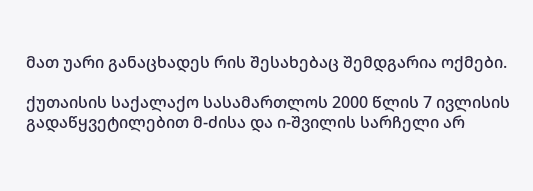მათ უარი განაცხადეს რის შესახებაც შემდგარია ოქმები.

ქუთაისის საქალაქო სასამართლოს 2000 წლის 7 ივლისის გადაწყვეტილებით მ-ძისა და ი-შვილის სარჩელი არ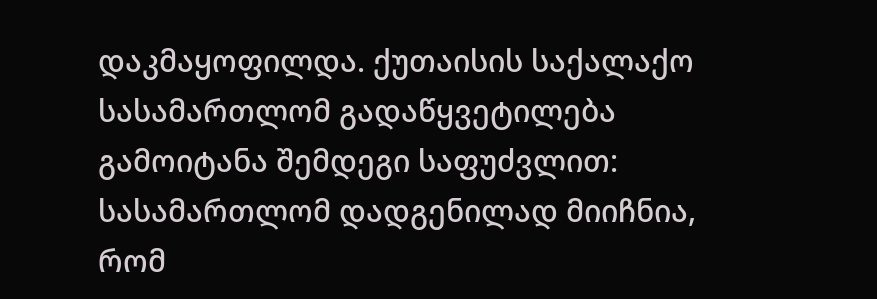დაკმაყოფილდა. ქუთაისის საქალაქო სასამართლომ გადაწყვეტილება გამოიტანა შემდეგი საფუძვლით: სასამართლომ დადგენილად მიიჩნია, რომ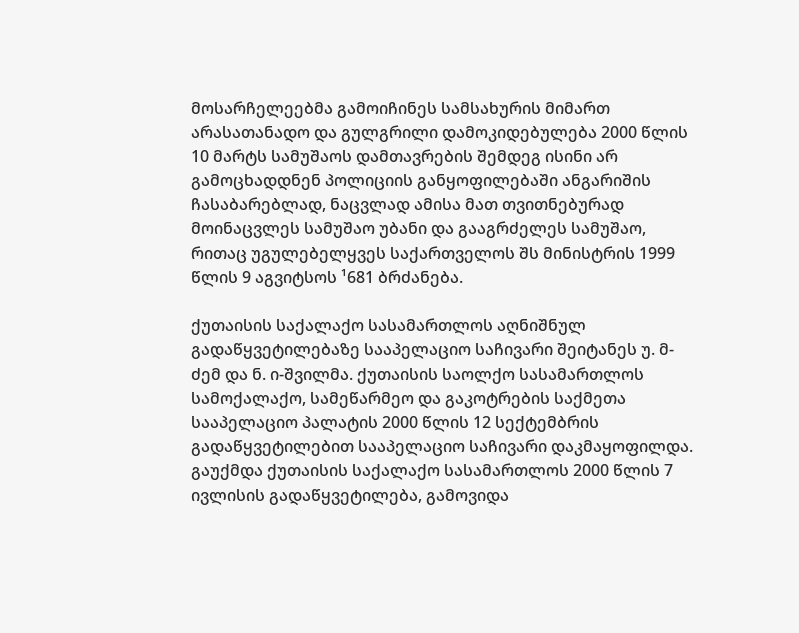მოსარჩელეებმა გამოიჩინეს სამსახურის მიმართ არასათანადო და გულგრილი დამოკიდებულება 2000 წლის 10 მარტს სამუშაოს დამთავრების შემდეგ ისინი არ გამოცხადდნენ პოლიციის განყოფილებაში ანგარიშის ჩასაბარებლად, ნაცვლად ამისა მათ თვითნებურად მოინაცვლეს სამუშაო უბანი და გააგრძელეს სამუშაო, რითაც უგულებელყვეს საქართველოს შს მინისტრის 1999 წლის 9 აგვიტსოს ¹681 ბრძანება.

ქუთაისის საქალაქო სასამართლოს აღნიშნულ გადაწყვეტილებაზე სააპელაციო საჩივარი შეიტანეს უ. მ-ძემ და ნ. ი-შვილმა. ქუთაისის საოლქო სასამართლოს სამოქალაქო, სამეწარმეო და გაკოტრების საქმეთა სააპელაციო პალატის 2000 წლის 12 სექტემბრის გადაწყვეტილებით სააპელაციო საჩივარი დაკმაყოფილდა. გაუქმდა ქუთაისის საქალაქო სასამართლოს 2000 წლის 7 ივლისის გადაწყვეტილება, გამოვიდა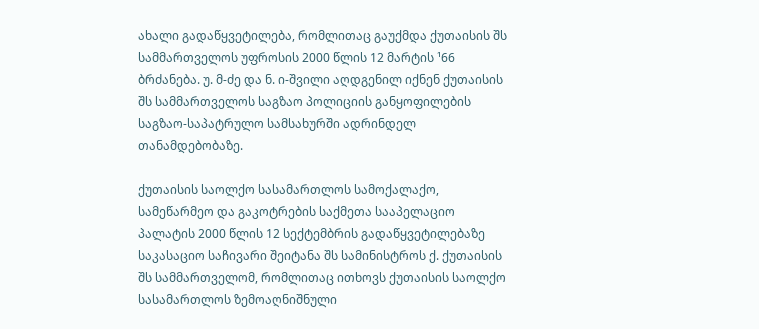ახალი გადაწყვეტილება, რომლითაც გაუქმდა ქუთაისის შს სამმართველოს უფროსის 2000 წლის 12 მარტის ¹66 ბრძანება. უ. მ-ძე და ნ. ი-შვილი აღდგენილ იქნენ ქუთაისის შს სამმართველოს საგზაო პოლიციის განყოფილების საგზაო-საპატრულო სამსახურში ადრინდელ თანამდებობაზე.

ქუთაისის საოლქო სასამართლოს სამოქალაქო, სამეწარმეო და გაკოტრების საქმეთა სააპელაციო პალატის 2000 წლის 12 სექტემბრის გადაწყვეტილებაზე საკასაციო საჩივარი შეიტანა შს სამინისტროს ქ. ქუთაისის შს სამმართველომ, რომლითაც ითხოვს ქუთაისის საოლქო სასამართლოს ზემოაღნიშნული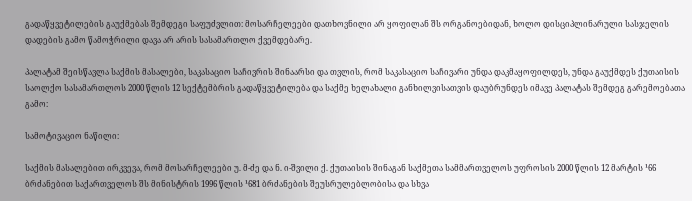გადაწყვეტილების გაუქმებას შემდეგი საფუძვლით: მოსარჩელეები დათხოვნილი არ ყოფილან შს ორგანოებიდან, ხოლო დისციპლინარული სასჯელის დადების გამო წამოჭრილი დავა არ არის სასამართლო ქვემდებარე.

პალატამ შეისწავლა საქმის მასალები, საკასაციო საჩივრის შინაარსი და თვლის, რომ საკასაციო საჩივარი უნდა დაკმაყოფილდეს, უნდა გაუქმდეს ქუთაისის საოლქო სასამართლოს 2000 წლის 12 სექტემბრის გადაწყვეტილება და საქმე ხელახალი განხილვისათვის დაუბრუნდეს იმავე პალატას შემდეგ გარემოებათა გამო:

სამოტივაციო ნაწილი:

საქმის მასალებით ირკვევა, რომ მოსარჩელეები უ. მ-ძე და ნ. ი-შვილი ქ. ქუთაისის შინაგან საქმეთა სამმართველოს უფროსის 2000 წლის 12 მარტის ¹66 ბრძანებით საქართველოს შს მინისტრის 1996 წლის ¹681 ბრძანების შეუსრულებლობისა და სხვა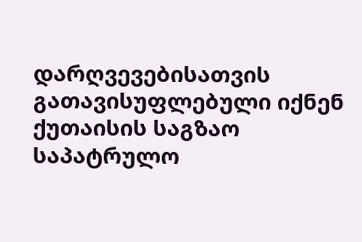დარღვევებისათვის გათავისუფლებული იქნენ ქუთაისის საგზაო საპატრულო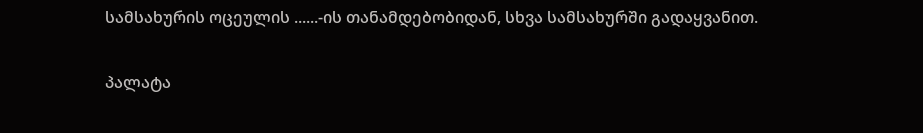სამსახურის ოცეულის ......-ის თანამდებობიდან, სხვა სამსახურში გადაყვანით.

პალატა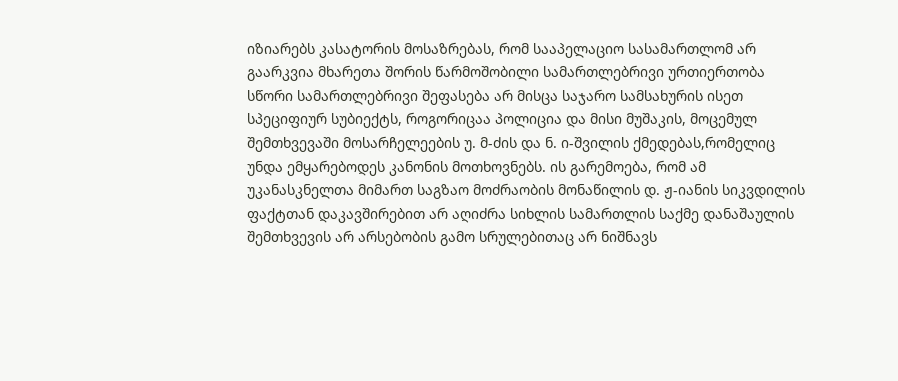იზიარებს კასატორის მოსაზრებას, რომ სააპელაციო სასამართლომ არ გაარკვია მხარეთა შორის წარმოშობილი სამართლებრივი ურთიერთობა სწორი სამართლებრივი შეფასება არ მისცა საჯარო სამსახურის ისეთ სპეციფიურ სუბიექტს, როგორიცაა პოლიცია და მისი მუშაკის, მოცემულ შემთხვევაში მოსარჩელეების უ. მ-ძის და ნ. ი-შვილის ქმედებას,რომელიც უნდა ემყარებოდეს კანონის მოთხოვნებს. ის გარემოება, რომ ამ უკანასკნელთა მიმართ საგზაო მოძრაობის მონაწილის დ. ჟ-იანის სიკვდილის ფაქტთან დაკავშირებით არ აღიძრა სიხლის სამართლის საქმე დანაშაულის შემთხვევის არ არსებობის გამო სრულებითაც არ ნიშნავს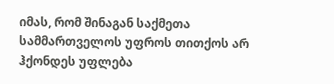იმას, რომ შინაგან საქმეთა სამმართველოს უფროს თითქოს არ ჰქონდეს უფლება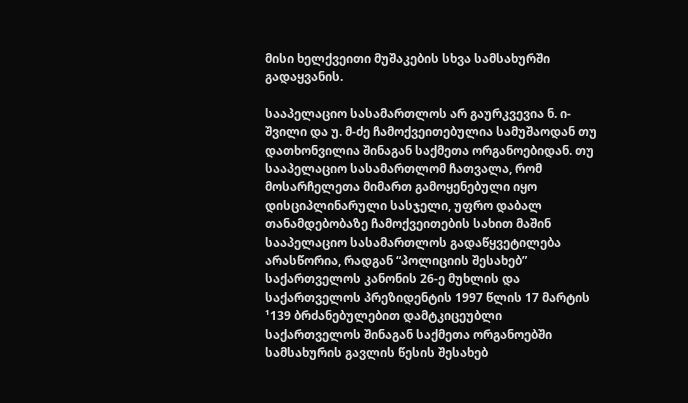მისი ხელქვეითი მუშაკების სხვა სამსახურში გადაყვანის.

სააპელაციო სასამართლოს არ გაურკვევია ნ. ი-შვილი და უ. მ-ძე ჩამოქვეითებულია სამუშაოდან თუ დათხონვილია შინაგან საქმეთა ორგანოებიდან. თუ სააპელაციო სასამართლომ ჩათვალა, რომ მოსარჩელეთა მიმართ გამოყენებული იყო დისციპლინარული სასჯელი, უფრო დაბალ თანამდებობაზე ჩამოქვეითების სახით მაშინ სააპელაციო სასამართლოს გადაწყვეტილება არასწორია, რადგან “პოლიციის შესახებ” საქართველოს კანონის 26-ე მუხლის და საქართველოს პრეზიდენტის 1997 წლის 17 მარტის ¹139 ბრძანებულებით დამტკიცეუბლი საქართველოს შინაგან საქმეთა ორგანოებში სამსახურის გავლის წესის შესახებ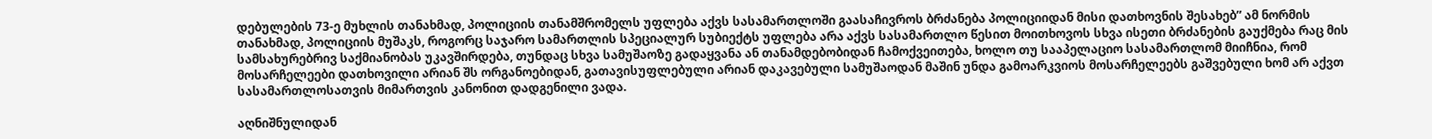დებულების 73-ე მუხლის თანახმად, პოლიციის თანამშრომელს უფლება აქვს სასამართლოში გაასაჩივროს ბრძანება პოლიციიდან მისი დათხოვნის შესახებ” ამ ნორმის თანახმად, პოლიციის მუშაკს, როგორც საჯარო სამართლის სპეციალურ სუბიექტს უფლება არა აქვს სასამართლო წესით მოითხოვოს სხვა ისეთი ბრძანების გაუქმება რაც მის სამსახურებრივ საქმიანობას უკავშირდება, თუნდაც სხვა სამუშაოზე გადაყვანა ან თანამდებობიდან ჩამოქვეითება, ხოლო თუ სააპელაციო სასამართლომ მიიჩნია, რომ მოსარჩელეები დათხოვილი არიან შს ორგანოებიდან, გათავისუფლებული არიან დაკავებული სამუშაოდან მაშინ უნდა გამოარკვიოს მოსარჩელეებს გაშვებული ხომ არ აქვთ სასამართლოსათვის მიმართვის კანონით დადგენილი ვადა.

აღნიშნულიდან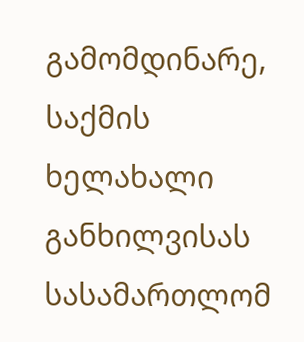გამომდინარე, საქმის ხელახალი განხილვისას სასამართლომ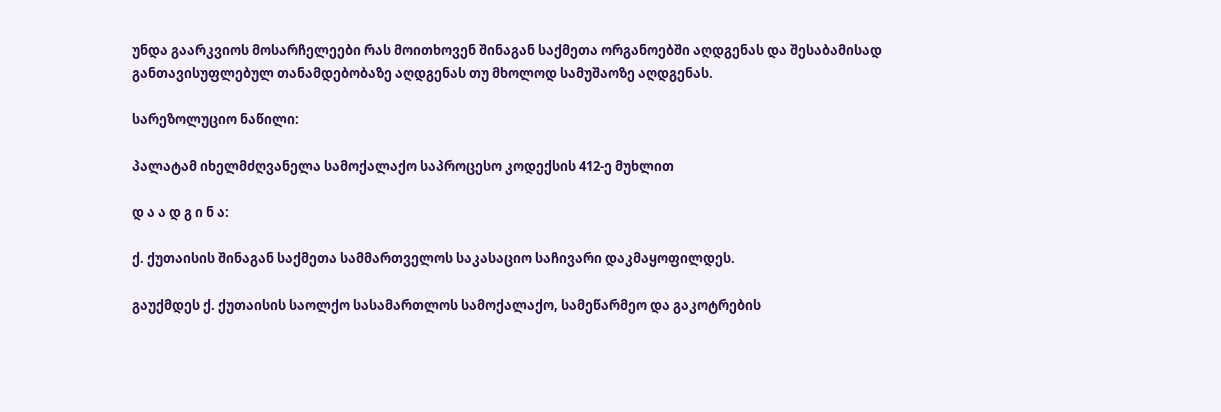უნდა გაარკვიოს მოსარჩელეები რას მოითხოვენ შინაგან საქმეთა ორგანოებში აღდგენას და შესაბამისად განთავისუფლებულ თანამდებობაზე აღდგენას თუ მხოლოდ სამუშაოზე აღდგენას.

სარეზოლუციო ნაწილი:

პალატამ იხელმძღვანელა სამოქალაქო საპროცესო კოდექსის 412-ე მუხლით

დ ა ა დ გ ი ნ ა:

ქ. ქუთაისის შინაგან საქმეთა სამმართველოს საკასაციო საჩივარი დაკმაყოფილდეს.

გაუქმდეს ქ. ქუთაისის საოლქო სასამართლოს სამოქალაქო, სამეწარმეო და გაკოტრების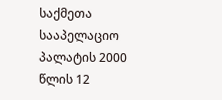საქმეთა სააპელაციო პალატის 2000 წლის 12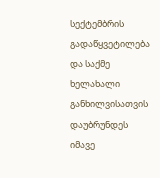სექტემბრის გადაწყვეტილება და საქმე ხელახალი განხილვისათვის დაუბრუნდეს იმავე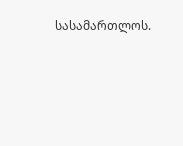სასამართლოს.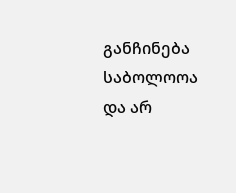განჩინება საბოლოოა და არ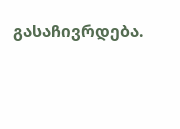გასაჩივრდება.